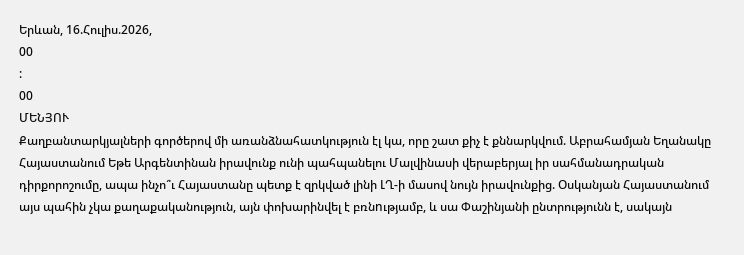Երևան, 16.Հուլիս.2026,
00
:
00
ՄԵՆՅՈՒ
Քաղբանտարկյալների գործերով մի առանձնահատկություն էլ կա, որը շատ քիչ է քննարկվում. Աբրահամյան Եղանակը Հայաստանում Եթե Արգենտինան իրավունք ունի պահպանելու Մալվինասի վերաբերյալ իր սահմանադրական դիրքորոշումը, ապա ինչո՞ւ Հայաստանը պետք է զրկված լինի ԼՂ-ի մասով նույն իրավունքից. Օսկանյան Հայաստանում այս պահին չկա քաղաքականություն, այն փոխարինվել է բռնnւթյամբ, և սա Փաշինյանի ընտրությունն է, սակայն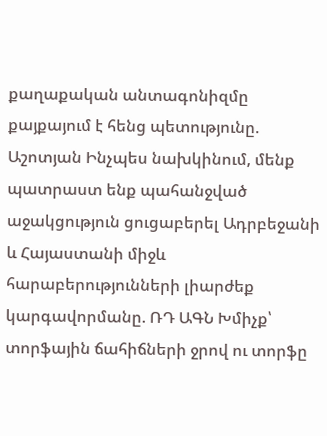քաղաքական անտագոնիզմը քայքայում է հենց պետությունը. Աշոտյան Ինչպես նախկինում, մենք պատրաստ ենք պահանջված աջակցություն ցուցաբերել Ադրբեջանի և Հայաստանի միջև հարաբերությունների լիարժեք կարգավորմանը. ՌԴ ԱԳՆ Խմիչք՝ տորֆային ճահիճների ջրով ու տորֆը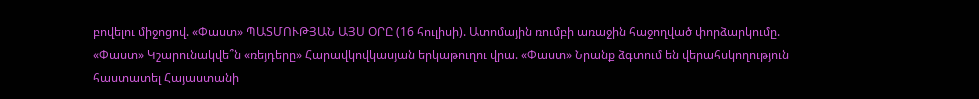բովելու միջոցով. «Փաստ» ՊԱՏՄՈՒԹՅԱՆ ԱՅՍ ՕՐԸ (16 հուլիսի). Ատոմային ռումբի առաջին հաջողված փորձարկումը. «Փաստ» Կշարունակվե՞ն «ռեյդերը» Հարավկովկասյան երկաթուղու վրա. «Փաստ» Նրանք ձգտում են վերահսկողություն հաստատել Հայաստանի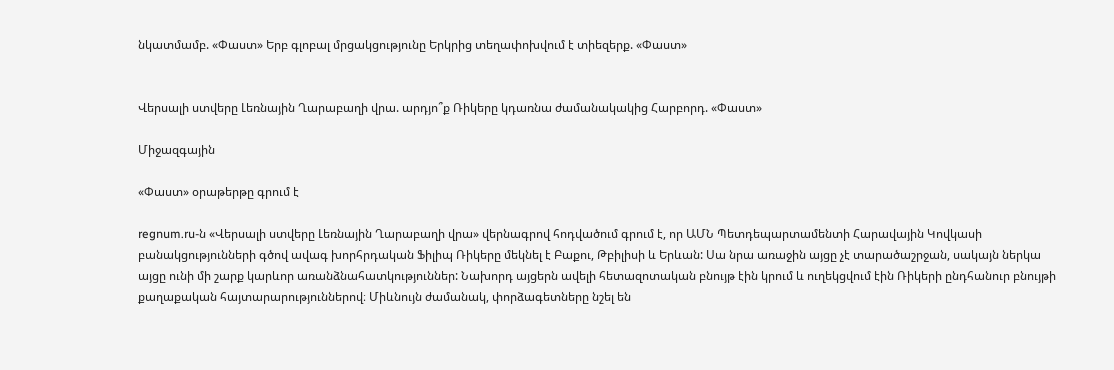նկատմամբ. «Փաստ» Երբ գլոբալ մրցակցությունը Երկրից տեղափոխվում է տիեզերք. «Փաստ»


Վերսալի ստվերը Լեռնային Ղարաբաղի վրա. արդյո՞ք Ռիկերը կդառնա ժամանակակից Հարբորդ. «Փաստ»

Միջազգային

«Փաստ» օրաթերթը գրում է

regnum.ru-ն «Վերսալի ստվերը Լեռնային Ղարաբաղի վրա» վերնագրով հոդվածում գրում է, որ ԱՄՆ Պետդեպարտամենտի Հարավային Կովկասի բանակցությունների գծով ավագ խորհրդական Ֆիլիպ Ռիկերը մեկնել է Բաքու, Թբիլիսի և Երևան: Սա նրա առաջին այցը չէ տարածաշրջան, սակայն ներկա այցը ունի մի շարք կարևոր առանձնահատկություններ: Նախորդ այցերն ավելի հետազոտական բնույթ էին կրում և ուղեկցվում էին Ռիկերի ընդհանուր բնույթի քաղաքական հայտարարություններով։ Միևնույն ժամանակ, փորձագետները նշել են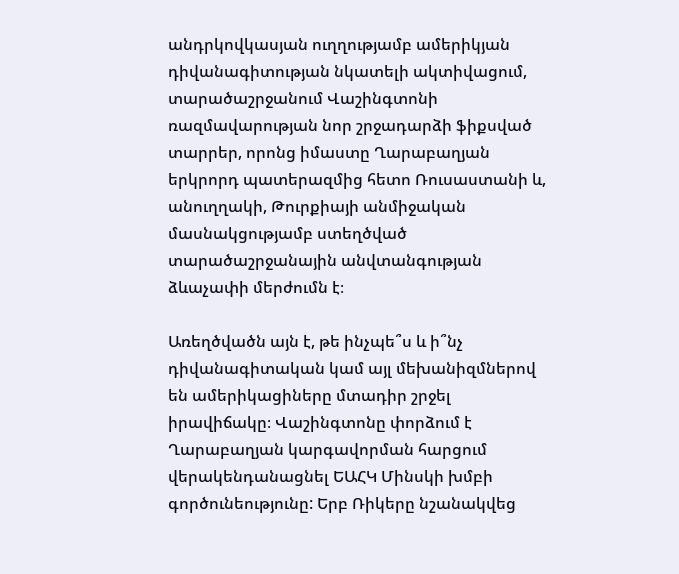անդրկովկասյան ուղղությամբ ամերիկյան դիվանագիտության նկատելի ակտիվացում, տարածաշրջանում Վաշինգտոնի ռազմավարության նոր շրջադարձի ֆիքսված տարրեր, որոնց իմաստը Ղարաբաղյան երկրորդ պատերազմից հետո Ռուսաստանի և, անուղղակի, Թուրքիայի անմիջական մասնակցությամբ ստեղծված տարածաշրջանային անվտանգության ձևաչափի մերժումն է։

Առեղծվածն այն է, թե ինչպե՞ս և ի՞նչ դիվանագիտական կամ այլ մեխանիզմներով են ամերիկացիները մտադիր շրջել իրավիճակը։ Վաշինգտոնը փորձում է Ղարաբաղյան կարգավորման հարցում վերակենդանացնել ԵԱՀԿ Մինսկի խմբի գործունեությունը: Երբ Ռիկերը նշանակվեց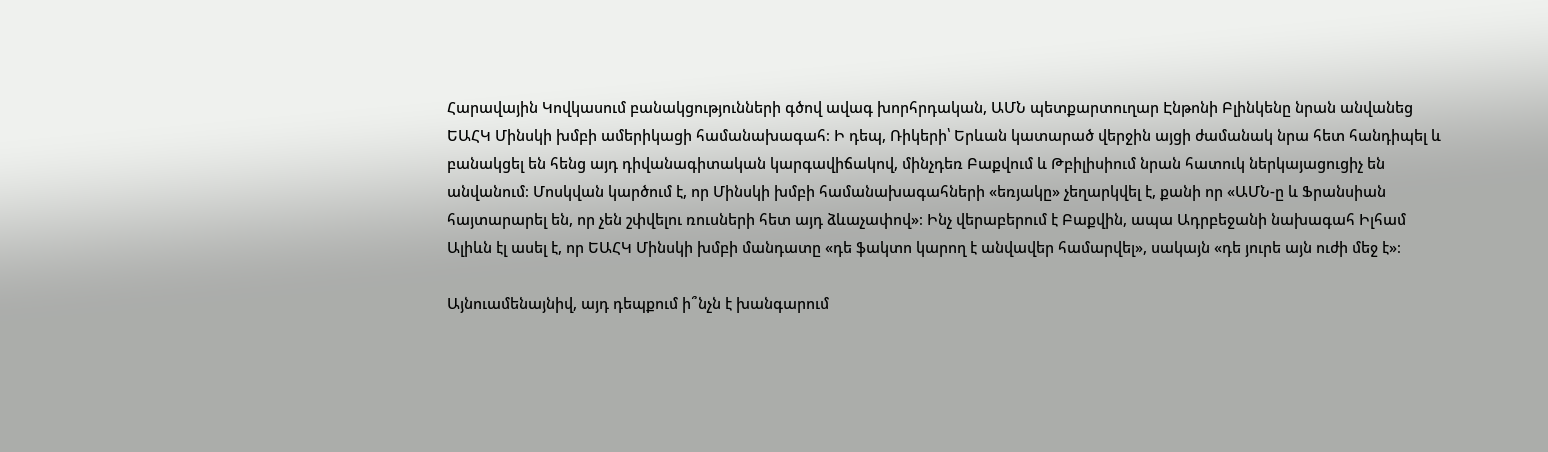Հարավային Կովկասում բանակցությունների գծով ավագ խորհրդական, ԱՄՆ պետքարտուղար Էնթոնի Բլինկենը նրան անվանեց ԵԱՀԿ Մինսկի խմբի ամերիկացի համանախագահ։ Ի դեպ, Ռիկերի՝ Երևան կատարած վերջին այցի ժամանակ նրա հետ հանդիպել և բանակցել են հենց այդ դիվանագիտական կարգավիճակով, մինչդեռ Բաքվում և Թբիլիսիում նրան հատուկ ներկայացուցիչ են անվանում։ Մոսկվան կարծում է, որ Մինսկի խմբի համանախագահների «եռյակը» չեղարկվել է, քանի որ «ԱՄՆ-ը և Ֆրանսիան հայտարարել են, որ չեն շփվելու ռուսների հետ այդ ձևաչափով»։ Ինչ վերաբերում է Բաքվին, ապա Ադրբեջանի նախագահ Իլհամ Ալիևն էլ ասել է, որ ԵԱՀԿ Մինսկի խմբի մանդատը «դե ֆակտո կարող է անվավեր համարվել», սակայն «դե յուրե այն ուժի մեջ է»։

Այնուամենայնիվ, այդ դեպքում ի՞նչն է խանգարում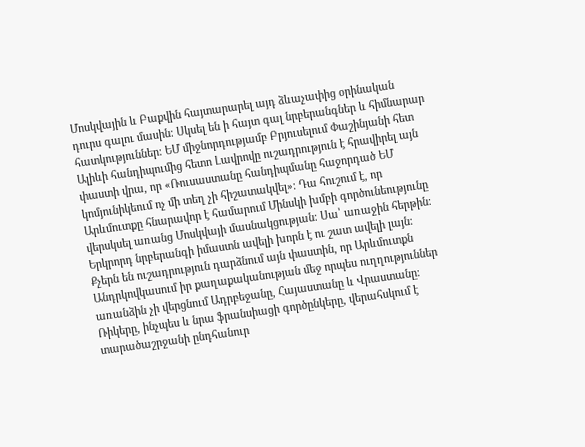Մոսկվային և Բաքվին հայտարարել այդ ձևաչափից օրինական դուրս գալու մասին։ Սկսել են ի հայտ գալ նրբերանգներ և հիմնարար հատկություններ։ ԵՄ միջնորդությամբ Բրյուսելում Փաշինյանի հետ Ալիևի հանդիպումից հետո Լավրովը ուշադրություն է հրավիրել այն փաստի վրա, որ «Ռուսաստանը հանդիպմանը հաջորդած ԵՄ կոմյունիկեում ոչ մի տեղ չի հիշատակվել»։ Դա հուշում է, որ Արևմուտքը հնարավոր է համարում Մինսկի խմբի գործունեությունը վերսկսել առանց Մոսկվայի մասնակցության։ Սա՝ առաջին հերթին։ Երկրորդ նրբերանգի իմաստն ավելի խորն է ու շատ ավելի լայն։ Քչերն են ուշադրություն դարձնում այն փաստին, որ Արևմուտքն Անդրկովկասում իր քաղաքականության մեջ որպես ուղղություններ առանձին չի վերցնում Ադրբեջանը, Հայաստանը և Վրաստանը։ Ռիկերը, ինչպես և նրա ֆրանսիացի գործընկերը, վերահսկում է տարածաշրջանի ընդհանուր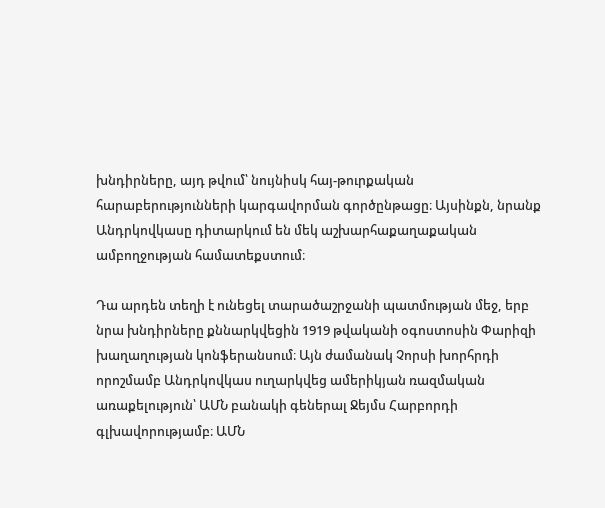խնդիրները, այդ թվում՝ նույնիսկ հայ-թուրքական հարաբերությունների կարգավորման գործընթացը։ Այսինքն, նրանք Անդրկովկասը դիտարկում են մեկ աշխարհաքաղաքական ամբողջության համատեքստում։

Դա արդեն տեղի է ունեցել տարածաշրջանի պատմության մեջ, երբ նրա խնդիրները քննարկվեցին 1919 թվականի օգոստոսին Փարիզի խաղաղության կոնֆերանսում։ Այն ժամանակ Չորսի խորհրդի որոշմամբ Անդրկովկաս ուղարկվեց ամերիկյան ռազմական առաքելություն՝ ԱՄՆ բանակի գեներալ Ջեյմս Հարբորդի գլխավորությամբ։ ԱՄՆ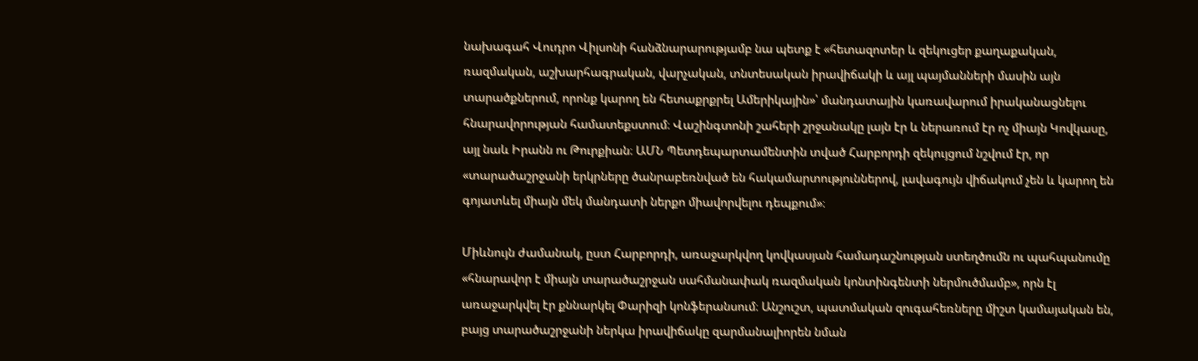նախագահ Վուդրո Վիլսոնի հանձնարարությամբ նա պետք է «հետազոտեր և զեկուցեր քաղաքական, ռազմական, աշխարհագրական, վարչական, տնտեսական իրավիճակի և այլ պայմանների մասին այն տարածքներում, որոնք կարող են հետաքրքրել Ամերիկային»՝ մանդատային կառավարում իրականացնելու հնարավորության համատեքստում։ Վաշինգտոնի շահերի շրջանակը լայն էր և ներառում էր ոչ միայն Կովկասը, այլ նաև Իրանն ու Թուրքիան։ ԱՄՆ Պետդեպարտամենտին տված Հարբորդի զեկույցում նշվում էր, որ «տարածաշրջանի երկրները ծանրաբեռնված են հակամարտություններով, լավագույն վիճակում չեն և կարող են գոյատևել միայն մեկ մանդատի ներքո միավորվելու դեպքում»։

Միևնույն ժամանակ, ըստ Հարբորդի, առաջարկվող կովկասյան համադաշնության ստեղծումն ու պահպանումը «հնարավոր է միայն տարածաշրջան սահմանափակ ռազմական կոնտինգենտի ներմուծմամբ», որն էլ առաջարկվել էր քննարկել Փարիզի կոնֆերանսում։ Անշուշտ, պատմական զուգահեռները միշտ կամայական են, բայց տարածաշրջանի ներկա իրավիճակը զարմանալիորեն նման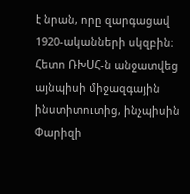է նրան, որը զարգացավ 1920-ականների սկզբին։ Հետո ՌԽՍՀ-ն անջատվեց այնպիսի միջազգային ինստիտուտից, ինչպիսին Փարիզի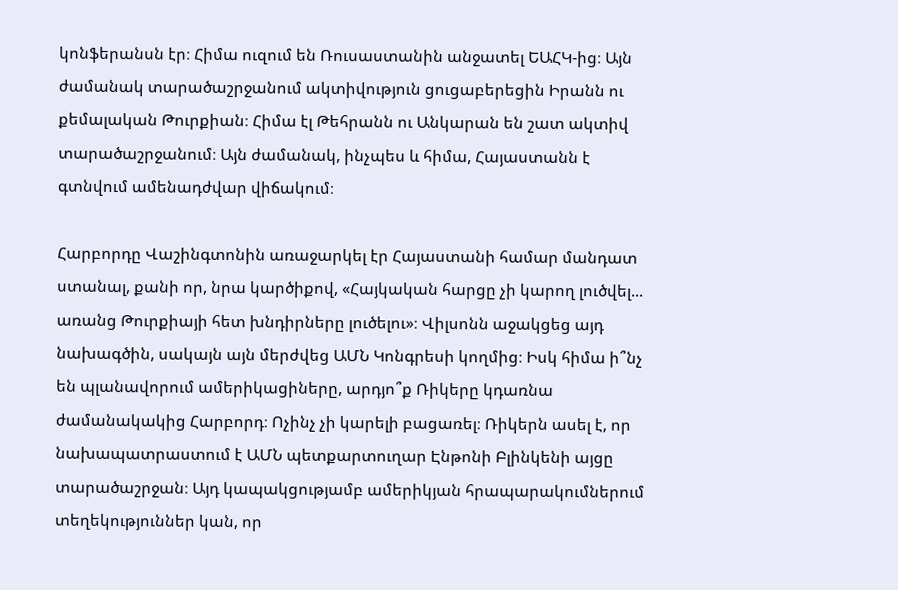կոնֆերանսն էր։ Հիմա ուզում են Ռուսաստանին անջատել ԵԱՀԿ-ից։ Այն ժամանակ տարածաշրջանում ակտիվություն ցուցաբերեցին Իրանն ու քեմալական Թուրքիան։ Հիմա էլ Թեհրանն ու Անկարան են շատ ակտիվ տարածաշրջանում։ Այն ժամանակ, ինչպես և հիմա, Հայաստանն է գտնվում ամենադժվար վիճակում։

Հարբորդը Վաշինգտոնին առաջարկել էր Հայաստանի համար մանդատ ստանալ, քանի որ, նրա կարծիքով, «Հայկական հարցը չի կարող լուծվել... առանց Թուրքիայի հետ խնդիրները լուծելու»։ Վիլսոնն աջակցեց այդ նախագծին, սակայն այն մերժվեց ԱՄՆ Կոնգրեսի կողմից։ Իսկ հիմա ի՞նչ են պլանավորում ամերիկացիները, արդյո՞ք Ռիկերը կդառնա ժամանակակից Հարբորդ։ Ոչինչ չի կարելի բացառել։ Ռիկերն ասել է, որ նախապատրաստում է ԱՄՆ պետքարտուղար Էնթոնի Բլինկենի այցը տարածաշրջան։ Այդ կապակցությամբ ամերիկյան հրապարակումներում տեղեկություններ կան, որ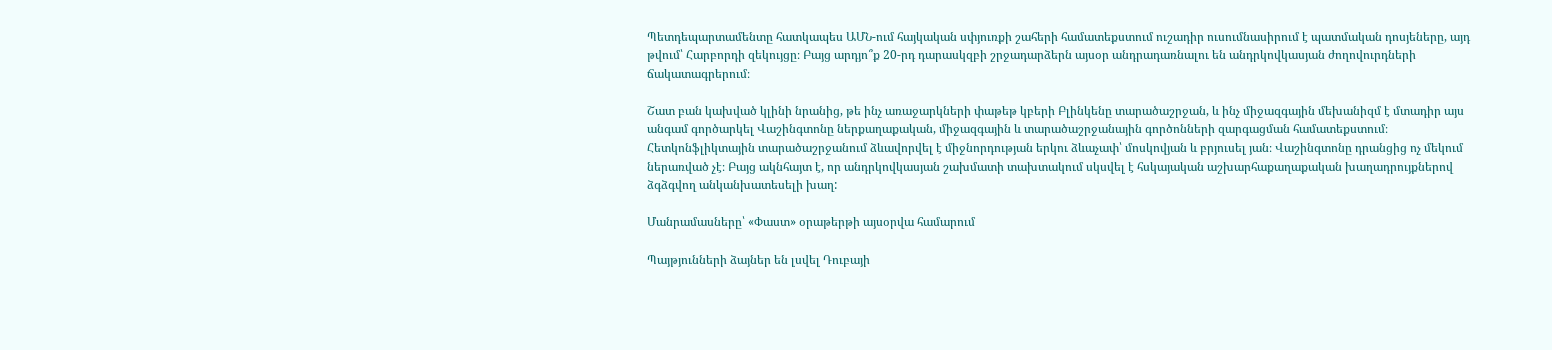Պետդեպարտամենտը հատկապես ԱՄՆ-ում հայկական սփյուռքի շահերի համատեքստում ուշադիր ուսումնասիրում է պատմական դոսյեները, այդ թվում՝ Հարբորդի զեկույցը։ Բայց արդյո՞ք 20-րդ դարասկզբի շրջադարձերն այսօր անդրադառնալու են անդրկովկասյան ժողովուրդների ճակատագրերում։

Շատ բան կախված կլինի նրանից, թե ինչ առաջարկների փաթեթ կբերի Բլինկենը տարածաշրջան, և ինչ միջազգային մեխանիզմ է մտադիր այս անգամ գործարկել Վաշինգտոնը ներքաղաքական, միջազգային և տարածաշրջանային գործոնների զարգացման համատեքստում։ Հետկոնֆլիկտային տարածաշրջանում ձևավորվել է միջնորդության երկու ձևաչափ՝ մոսկովյան և բրյուսել յան։ Վաշինգտոնը դրանցից ոչ մեկում ներառված չէ։ Բայց ակնհայտ է, որ անդրկովկասյան շախմատի տախտակում սկսվել է հսկայական աշխարհաքաղաքական խաղադրույքներով ձգձգվող անկանխատեսելի խաղ:

Մանրամասները՝ «Փաստ» օրաթերթի այսօրվա համարում

Պայթյունների ձայներ են լսվել Դուբայի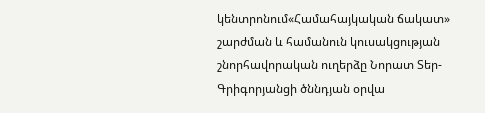կենտրոնում«Համահայկական ճակատ» շարժման և համանուն կուսակցության շնորհավորական ուղերձը Նորատ Տեր-Գրիգորյանցի ծննդյան օրվա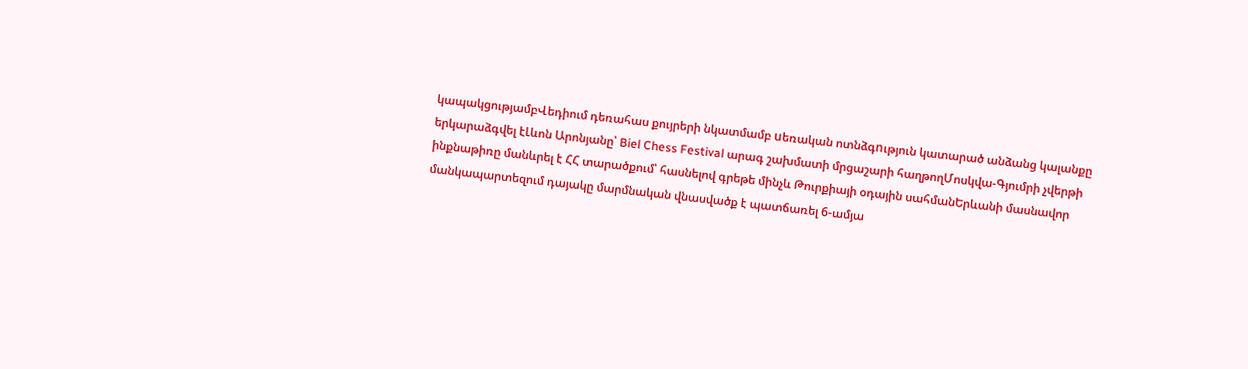կապակցությամբՎեդիում դեռահաս քույրերի նկատմամբ uեռական ոտնձգnւթյուն կատարած անձանց կալանքը երկարաձգվել էԼևոն Արոնյանը՝ Biel Chess Festival արագ շախմատի մրցաշարի հաղթողՄոսկվա-Գյումրի չվերթի ինքնաթիռը մանևրել է ՀՀ տարածքում՝ հասնելով գրեթե մինչև Թուրքիայի օդային սահմանԵրևանի մասնավոր մանկապարտեզում դայակը մարմնական վնասվածք է պատճառել 6-ամյա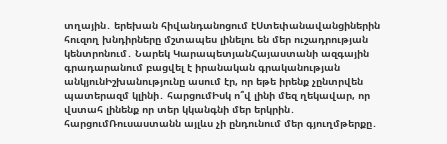տղային․ երեխան հիվանդանոցում էՍտեփանավանցիներին հուզող խնդիրները մշտապես լինելու են մեր ուշադրության կենտրոնում․ Նարեկ ԿարապետյանՀայաստանի ազգային գրադարանում բացվել է իրանական գրականության անկյունԻշխանությունը ասում էր, որ եթե իրենք չընտրվեն պատերազմ կլինի․ հարցումԻսկ ո՞վ լինի մեզ ղեկավար, որ վստահ լինենք որ տեր կկանգնի մեր երկրին․ հարցումՌուսաստանն այլևս չի ընդունում մեր գյուղմթերքը․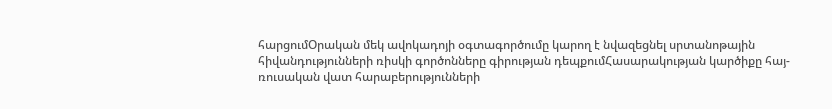հարցումՕրական մեկ ավոկադոյի օգտագործումը կարող է նվազեցնել սրտանոթային հիվանդությունների ռիսկի գործոնները գիրության դեպքումՀասարակության կարծիքը հայ-ռուսական վատ հարաբերությունների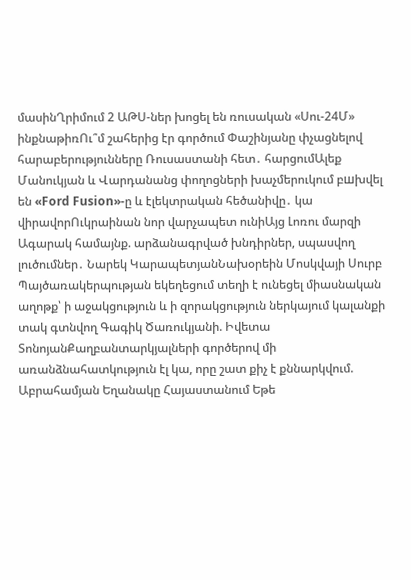մասինՂրիմում 2 ԱԹՍ-ներ խոցել են ռուսական «Սու-24Մ» ինքնաթիռՈւ՞մ շահերից էր գործում Փաշինյանը փչացնելով հարաբերությունները Ռուսաստանի հետ․ հարցումԱլեք Մանուկյան և Վարդանանց փողոցների խաչմերուկում բшխվել են «Ford Fusion»-ը և էլեկտրական հեծանիվը․ կա վիրավորՈւկրաինան նոր վարչապետ ունիԱյց Լոռու մարզի Ագարակ համայնք. արձանագրված խնդիրներ, սպասվող լուծումներ․ Նարեկ ԿարապետյանՆախօրեին Մոսկվայի Սուրբ Պայծառակերպության եկեղեցում տեղի է ունեցել միասնական աղոթք՝ ի աջակցություն և ի զորակցություն ներկայում կալանքի տակ գտնվող Գագիկ Ծառուկյանի. Իվետա ՏոնոյանՔաղբանտարկյալների գործերով մի առանձնահատկություն էլ կա, որը շատ քիչ է քննարկվում. Աբրահամյան Եղանակը Հայաստանում Եթե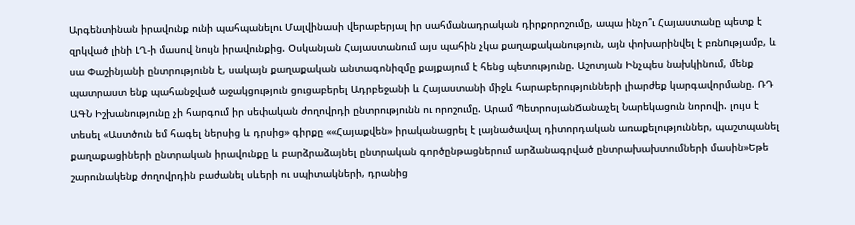Արգենտինան իրավունք ունի պահպանելու Մալվինասի վերաբերյալ իր սահմանադրական դիրքորոշումը, ապա ինչո՞ւ Հայաստանը պետք է զրկված լինի ԼՂ-ի մասով նույն իրավունքից. Օսկանյան Հայաստանում այս պահին չկա քաղաքականություն, այն փոխարինվել է բռնnւթյամբ, և սա Փաշինյանի ընտրությունն է, սակայն քաղաքական անտագոնիզմը քայքայում է հենց պետությունը. Աշոտյան Ինչպես նախկինում, մենք պատրաստ ենք պահանջված աջակցություն ցուցաբերել Ադրբեջանի և Հայաստանի միջև հարաբերությունների լիարժեք կարգավորմանը. ՌԴ ԱԳՆ Իշխանությունը չի հարգում իր սեփական ժողովրդի ընտրությունն ու որոշումը. Արամ ՊետրոսյանՃանաչել Նարեկացուն նորովի. լույս է տեսել «Աստծուն եմ հագել ներսից և դրսից» գիրքը ««Հայաքվեն» իրականացրել է լայնածավալ դիտորդական առաքելություններ, պաշտպանել քաղաքացիների ընտրական իրավունքը և բարձրաձայնել ընտրական գործընթացներում արձանագրված ընտրախախտումների մասին»Եթե շարունակենք ժողովրդին բաժանել սևերի ու սպիտակների, դրանից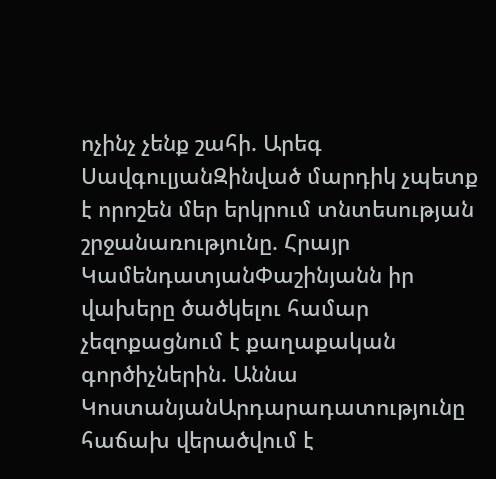ոչինչ չենք շահի. Արեգ ՍավգուլյանԶինված մարդիկ չպետք է որոշեն մեր երկրում տնտեսության շրջանառությունը. Հրայր ԿամենդատյանՓաշինյանն իր վախերը ծածկելու համար չեզոքացնում է քաղաքական գործիչներին. Աննա ԿոստանյանԱրդարադատությունը հաճախ վերածվում է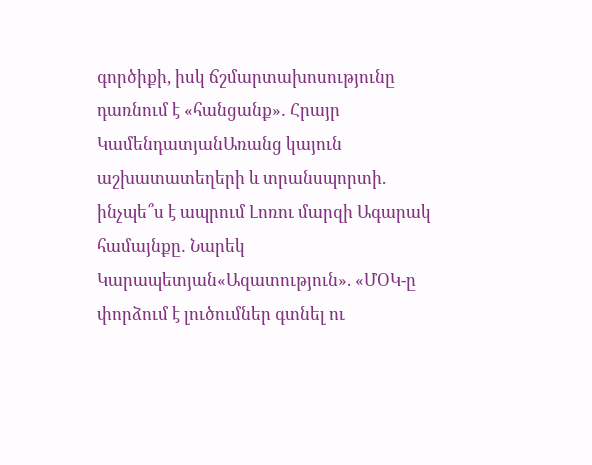գործիքի, իսկ ճշմարտախոսությունը դառնում է «հանցանք»․ Հրայր ԿամենդատյանԱռանց կայուն աշխատատեղերի և տրանսպորտի. ինչպե՞ս է ապրում Լոռու մարզի Ագարակ համայնքը․ Նարեկ Կարապետյան«Ազատություն». «ՄՕԿ-ը փորձում է լուծումներ գտնել ու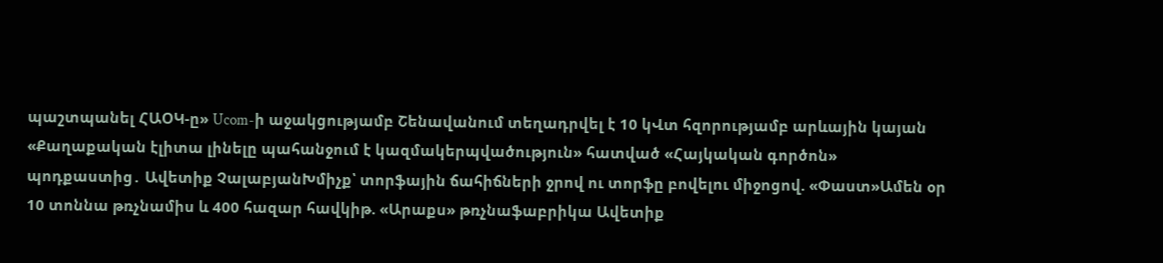պաշտպանել ՀԱՕԿ-ը» Ucom-ի աջակցությամբ Շենավանում տեղադրվել է 10 կՎտ հզորությամբ արևային կայան «Քաղաքական էլիտա լինելը պահանջում է կազմակերպվածություն» հատված «Հայկական գործոն» պոդքաստից․ Ավետիք ՉալաբյանԽմիչք՝ տորֆային ճահիճների ջրով ու տորֆը բովելու միջոցով. «Փաստ»Ամեն օր 10 տոննա թռչնամիս և 400 հազար հավկիթ. «Արաքս» թռչնաֆաբրիկա Ավետիք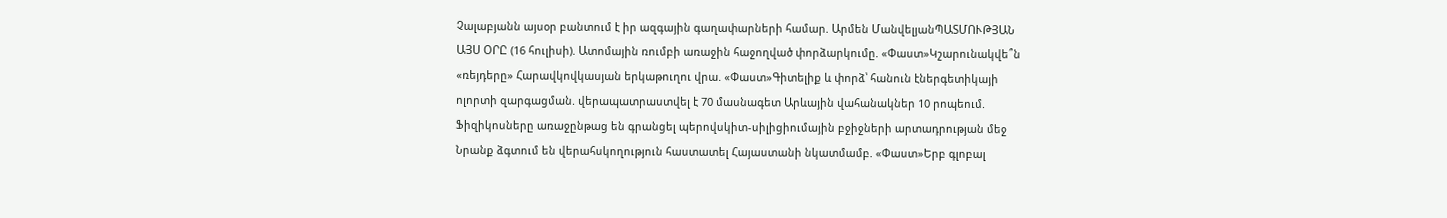Չալաբյանն այսօր բանտում է իր ազգային գաղափարների համար. Արմեն ՄանվելյանՊԱՏՄՈՒԹՅԱՆ ԱՅՍ ՕՐԸ (16 հուլիսի). Ատոմային ռումբի առաջին հաջողված փորձարկումը. «Փաստ»Կշարունակվե՞ն «ռեյդերը» Հարավկովկասյան երկաթուղու վրա. «Փաստ»Գիտելիք և փորձ՝ հանուն էներգետիկայի ոլորտի զարգացման. վերապատրաստվել է 70 մասնագետ Արևային վահանակներ 10 րոպեում. Ֆիզիկոսները առաջընթաց են գրանցել պերովսկիտ-սիլիցիումային բջիջների արտադրության մեջ Նրանք ձգտում են վերահսկողություն հաստատել Հայաստանի նկատմամբ. «Փաստ»Երբ գլոբալ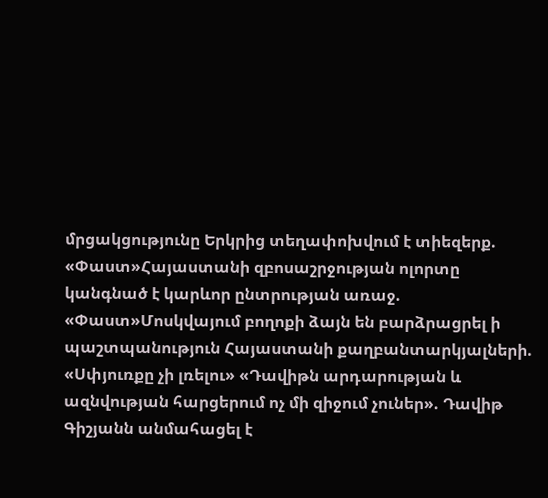մրցակցությունը Երկրից տեղափոխվում է տիեզերք. «Փաստ»Հայաստանի զբոսաշրջության ոլորտը կանգնած է կարևոր ընտրության առաջ. «Փաստ»Մոսկվայում բողոքի ձայն են բարձրացրել ի պաշտպանություն Հայաստանի քաղբանտարկյալների. «Սփյուռքը չի լռելու» «Դավիթն արդարության և ազնվության հարցերում ոչ մի զիջում չուներ». Դավիթ Գիշյանն անմահացել է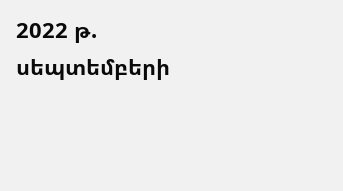2022 թ. սեպտեմբերի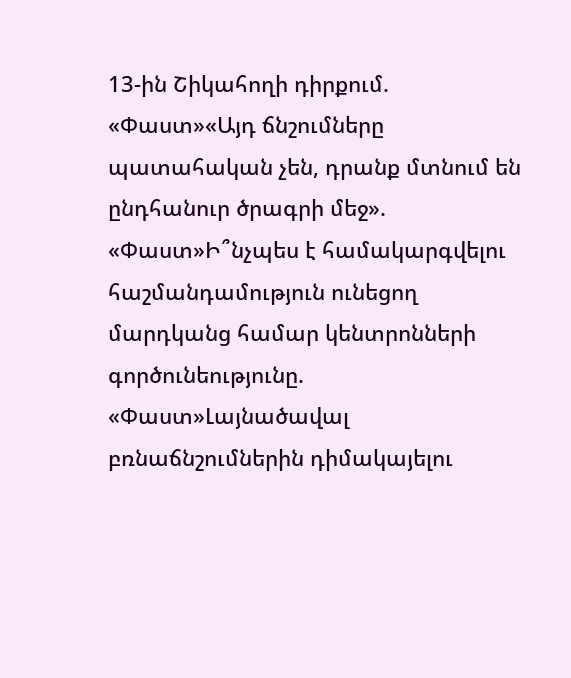13-ին Շիկահողի դիրքում. «Փաստ»«Այդ ճնշումները պատահական չեն, դրանք մտնում են ընդհանուր ծրագրի մեջ». «Փաստ»Ի՞նչպես է համակարգվելու հաշմանդամություն ունեցող մարդկանց համար կենտրոնների գործունեությունը. «Փաստ»Լայնածավալ բռնաճնշումներին դիմակայելու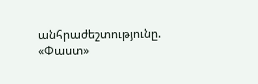անհրաժեշտությունը. «Փաստ»